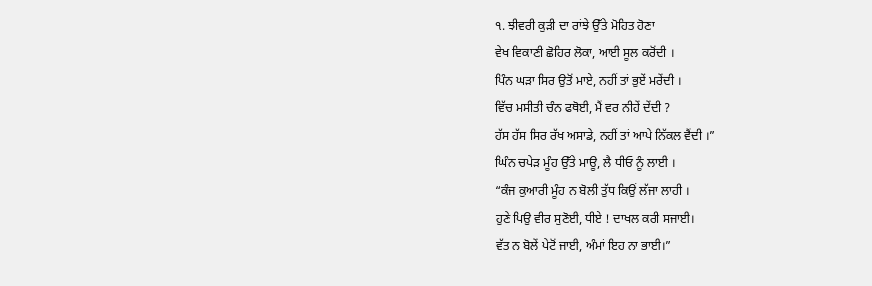੧. ਝੀਵਰੀ ਕੁੜੀ ਦਾ ਰਾਂਝੇ ਉੱਤੇ ਮੋਹਿਤ ਹੋਣਾ
ਵੇਖ ਵਿਕਾਣੀ ਛੋਹਿਰ ਲੋਕਾ, ਆਈ ਸੂਲ ਕਰੋਂਦੀ ।
ਪਿੰਨ ਘੜਾ ਸਿਰ ਉਤੋਂ ਮਾਏ, ਨਹੀਂ ਤਾਂ ਭੁਏਂ ਮਰੇਂਦੀ ।
ਵਿੱਚ ਮਸੀਤੀ ਚੰਨ ਫਥੋਈ, ਮੈਂ ਵਰ ਨੀਹੇਂ ਦੇਂਦੀ ?
ਹੱਸ ਹੱਸ ਸਿਰ ਰੱਖ ਅਸਾਡੇ, ਨਹੀਂ ਤਾਂ ਆਪੇ ਨਿੱਕਲ ਵੈਂਦੀ ।”
ਘਿੰਨ ਚਪੇੜ ਮੂੰਹ ਉੱਤੇ ਮਾਊ, ਲੈ ਧੀਓ ਨੂੰ ਲਾਈ ।
“ਕੰਜ ਕੁਆਰੀ ਮੂੰਹ ਨ ਬੋਲੀ ਤੁੱਧ ਕਿਉਂ ਲੱਜਾ ਲਾਹੀ ।
ਹੁਣੇ ਪਿਉ ਵੀਰ ਸੁਣੋਈ, ਧੀਏ ! ਦਾਖਲ ਕਰੀ ਸਜਾਈ।
ਵੱਤ ਨ ਬੋਲੇਂ ਪੇਟੋਂ ਜਾਈ, ਅੰਮਾਂ ਇਹ ਨਾ ਭਾਈ।”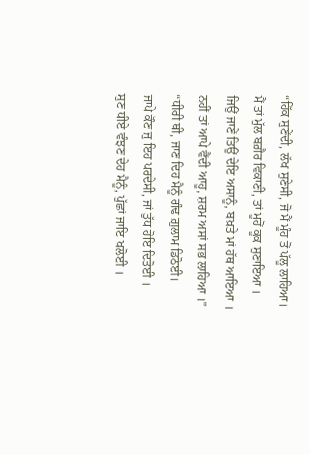“ਹਿੱਕ ਸੁਣੇਂਦੀ, ਲੱਖ ਸੁਣੇਸੀ, ਜੋ ਮੈਂ ਮੂੰਹ ਤੋਂ ਪੱਲੂ ਲਾਹਿਆ।
ਮੈਂ ਤਾਂ ਮੁੱਲ ਬਗ਼ੈਰ ਵਿਕਾਣੀ, ਤਾਂ ਮੂਹੋਂ ਕੂਕ ਸੁਣਾਇਆ ।
ਜਿਉਂ ਜਾਣੇਂ ਤਿਉਂ ਦੇਇ ਅਸਾਨੂੰ, ਬਖ਼ਤੇ ਮਾਂ ਹੱਥ ਆਇਆ ।
ਨਹੀਂ ਤਾਂ ਆਪੇ ਵੈਂਦੀ ਆਹੂ, ਸ਼ਰਮ ਅਸਾਂ ਸਭ ਲਾਹਿਆ ।”
“ਧੀਰੀ ਥੀ, ਜਾਣ ਦਿਹ ਮੈਨੂੰ ਗੰਢ ਗ਼ੁਲਾਮ ਡਿਠੋਈ।
ਜਾਪੇ ਕੌਣ ਜੁ ਇਹ ਪਰਦੇਸੀ, ਜਾਂ ਤੁੱਧ ਹੋਇ ਦਿਤੋਈ ।
ਸੁਣ ਧੀਏ ਵੰਝਣ ਦੇਹ ਮੈਨੂੰ, ਪੁੱਛਾਂ ਜਾਇ ਖਲੋਈ ।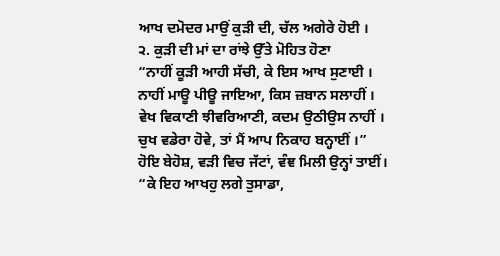ਆਖ ਦਮੋਦਰ ਮਾਉਂ ਕੁੜੀ ਦੀ, ਚੱਲ ਅਗੇਰੇ ਹੋਈ ।
੨. ਕੁੜੀ ਦੀ ਮਾਂ ਦਾ ਰਾਂਝੇ ਉੱਤੇ ਮੋਹਿਤ ਹੋਣਾ
“ਨਾਹੀਂ ਕੂੜੀ ਆਹੀ ਸੱਚੀ, ਕੇ ਇਸ ਆਖ ਸੁਣਾਈ ।
ਨਾਹੀਂ ਮਾਊ ਪੀਊ ਜਾਇਆ, ਕਿਸ ਜ਼ਬਾਨ ਸਲਾਹੀਂ ।
ਵੇਖ ਵਿਕਾਣੀ ਝੀਵਰਿਆਣੀ, ਕਦਮ ਉਠੀਉਸ ਨਾਹੀਂ ।
ਚੁਖ ਵਡੇਰਾ ਹੋਵੇ, ਤਾਂ ਮੈਂ ਆਪ ਨਿਕਾਹ ਬਨ੍ਹਾਈਂ ।”
ਹੋਇ ਬੇਹੋਸ਼, ਵੜੀ ਵਿਚ ਜੱਟਾਂ, ਵੰਞ ਮਿਲੀ ਉਨ੍ਹਾਂ ਤਾਈਂ।
“ਕੇ ਇਹ ਆਖਹੁ ਲਗੇ ਤੁਸਾਡਾ,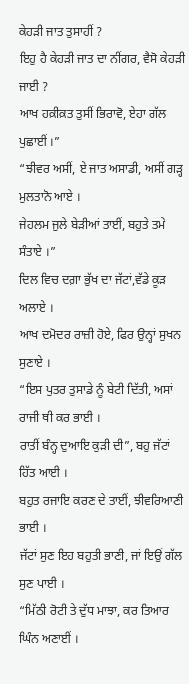ਕੇਹੜੀ ਜਾਤ ਤੁਸਾਹੀਂ ?
ਇਹੁ ਹੈ ਕੇਹੜੀ ਜਾਤ ਦਾ ਨੀਂਗਰ, ਵੈਸੋ ਕੇਹੜੀ ਜਾਈ ?
ਆਖ ਹਕ਼ੀਕ਼ਤ ਤੁਸੀਂ ਭਿਰਾਵੋ, ਏਹਾ ਗੱਲ ਪੁਛਾਈਂ ।”
“ਝੀਵਰ ਅਸੀਂ, ਏ ਜਾਤ ਅਸਾਡੀ, ਅਸੀਂ ਗੜ੍ਹ ਮੁਲਤਾਨੋ ਆਏ ।
ਜੇਹਲਮ ਜੁਲੇ ਬੇੜੀਆਂ ਤਾਈਂ, ਬਹੁਤੇ ਤਮੇ ਸੰਤਾਏ ।”
ਦਿਲ ਵਿਚ ਦਗ਼ਾ ਭੁੱਖ ਦਾ ਜੱਟਾਂ,ਵੱਡੇ ਕੂੜ ਅਲਾਏ ।
ਆਖ ਦਮੋਦਰ ਰਾਜ਼ੀ ਹੋਏ, ਫਿਰ ਉਨ੍ਹਾਂ ਸੁਖਨ ਸੁਣਾਏ ।
“ਇਸ ਪੁਤਰ ਤੁਸਾਡੇ ਨੂੰ ਬੇਟੀ ਦਿੱਤੀ, ਅਸਾਂ ਰਾਜੀ ਥੀ ਕਰ ਭਾਈ ।
ਰਾਤੀਂ ਬੰਨ੍ਹ ਦੁਆਇ ਕੁੜੀ ਦੀ”, ਬਹੁ ਜੱਟਾਂ ਹਿੱਤ ਆਈ ।
ਬਹੁਤ ਰਜਾਇ ਕਰਣ ਦੇ ਤਾਈਂ, ਝੀਵਰਿਆਣੀ ਭਾਈ ।
ਜੱਟਾਂ ਸੁਣ ਇਹ ਬਹੁਤੀ ਭਾਣੀ, ਜਾਂ ਇਉਂ ਗੱਲ ਸੁਣ ਪਾਈ ।
“ਮਿੱਠੀ ਰੋਟੀ ਤੇ ਦੁੱਧ ਮਾਝਾ, ਕਰ ਤਿਆਰ ਘਿੰਨ ਅਣਾਈਂ ।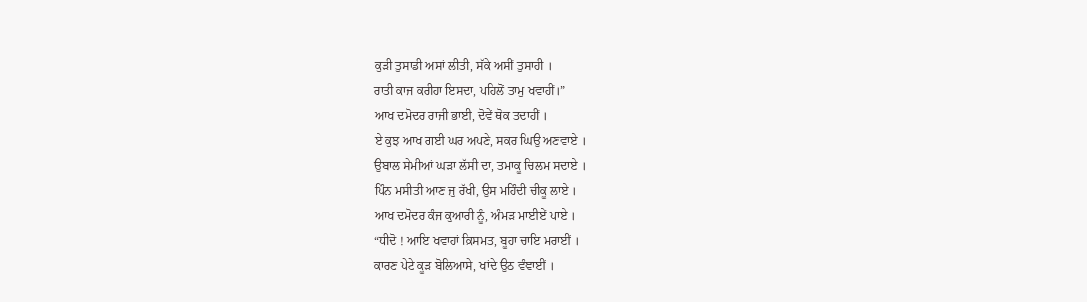ਕੁੜੀ ਤੁਸਾਡੀ ਅਸਾਂ ਲੀਤੀ, ਸੱਕੇ ਅਸੀਂ ਤੁਸਾਹੀ ।
ਰਾਤੀ ਕਾਜ ਕਰੀਹਾ ਇਸਦਾ, ਪਹਿਲੋਂ ਤਾਮੁ ਖਵਾਹੀਂ।”
ਆਖ ਦਮੋਦਰ ਰਾਜੀ ਭਾਈ, ਦੋਵੇਂ ਥੋਕ ਤਦਾਹੀਂ ।
ਏ ਕੁਝ ਆਖ ਗਈ ਘਰ ਅਪਣੇ, ਸਕਰ ਘਿਉ ਅਣਵਾਏ ।
ਉਬਾਲ ਸੇਮੀਆਂ ਘੜਾ ਲੱਸੀ ਦਾ, ਤਮਾਕੂ ਚਿਲਮ ਸਦਾਏ ।
ਪਿੰਨ ਮਸੀਤੀ ਆਣ ਜੁ ਰੱਖੀ, ਉਸ ਮਹਿੰਦੀ ਚੀਕੂ ਲਾਏ ।
ਆਖ ਦਮੋਦਰ ਕੰਜ ਕੁਆਰੀ ਨੂੰ, ਅੰਮੜ ਮਾਈਏਂ ਪਾਏ ।
“ਧੀਦੋ ! ਆਇ ਖਵਾਹਾਂ ਕ਼ਿਸਮਤ, ਬੂਹਾ ਚਾਇ ਮਰਾਈਂ ।
ਕਾਰਣ ਪੇਟੇ ਕੂੜ ਬੋਲਿਆਸੇ, ਖਾਂਦੇ ਉਠ ਵੰਞਾਈਂ ।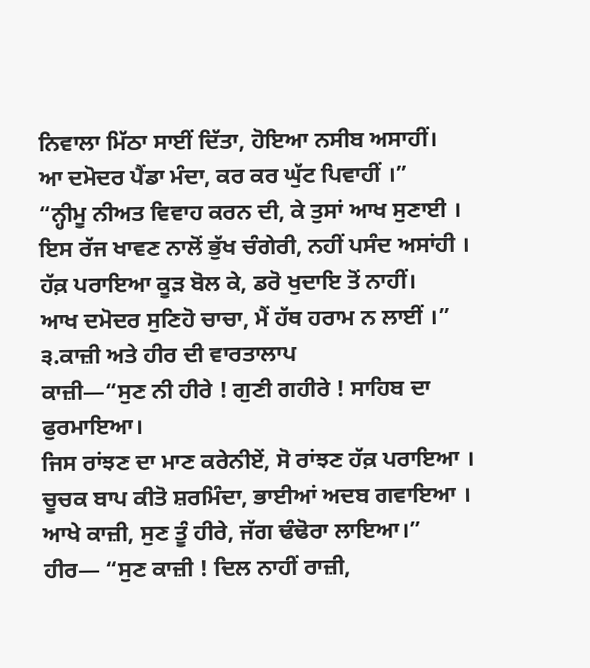ਨਿਵਾਲਾ ਮਿੱਠਾ ਸਾਈਂ ਦਿੱਤਾ, ਹੋਇਆ ਨਸੀਬ ਅਸਾਹੀਂ।
ਆ ਦਮੋਦਰ ਪੈਂਡਾ ਮੰਦਾ, ਕਰ ਕਰ ਘੁੱਟ ਪਿਵਾਹੀਂ ।”
“ਨ੍ਹੀਮੂ ਨੀਅਤ ਵਿਵਾਹ ਕਰਨ ਦੀ, ਕੇ ਤੁਸਾਂ ਆਖ ਸੁਣਾਈ ।
ਇਸ ਰੱਜ ਖਾਵਣ ਨਾਲੋਂ ਭੁੱਖ ਚੰਗੇਰੀ, ਨਹੀਂ ਪਸੰਦ ਅਸਾਂਹੀ ।
ਹੱਕ਼ ਪਰਾਇਆ ਕੂੜ ਬੋਲ ਕੇ, ਡਰੋ ਖੁਦਾਇ ਤੋਂ ਨਾਹੀਂ।
ਆਖ ਦਮੋਦਰ ਸੁਣਿਹੋ ਚਾਚਾ, ਮੈਂ ਹੱਥ ਹਰਾਮ ਨ ਲਾਈਂ ।”
੩.ਕਾਜ਼ੀ ਅਤੇ ਹੀਰ ਦੀ ਵਾਰਤਾਲਾਪ
ਕਾਜ਼ੀ—“ਸੁਣ ਨੀ ਹੀਰੇ ! ਗੁਣੀ ਗਹੀਰੇ ! ਸਾਹਿਬ ਦਾ ਫੁਰਮਾਇਆ।
ਜਿਸ ਰਾਂਝਣ ਦਾ ਮਾਣ ਕਰੇਨੀਏਂ, ਸੋ ਰਾਂਝਣ ਹੱਕ਼ ਪਰਾਇਆ ।
ਚੂਚਕ ਬਾਪ ਕੀਤੋ ਸ਼ਰਮਿੰਦਾ, ਭਾਈਆਂ ਅਦਬ ਗਵਾਇਆ ।
ਆਖੇ ਕਾਜ਼ੀ, ਸੁਣ ਤੂੰ ਹੀਰੇ, ਜੱਗ ਢੰਢੋਰਾ ਲਾਇਆ।”
ਹੀਰ— “ਸੁਣ ਕਾਜ਼ੀ ! ਦਿਲ ਨਾਹੀਂ ਰਾਜ਼ੀ,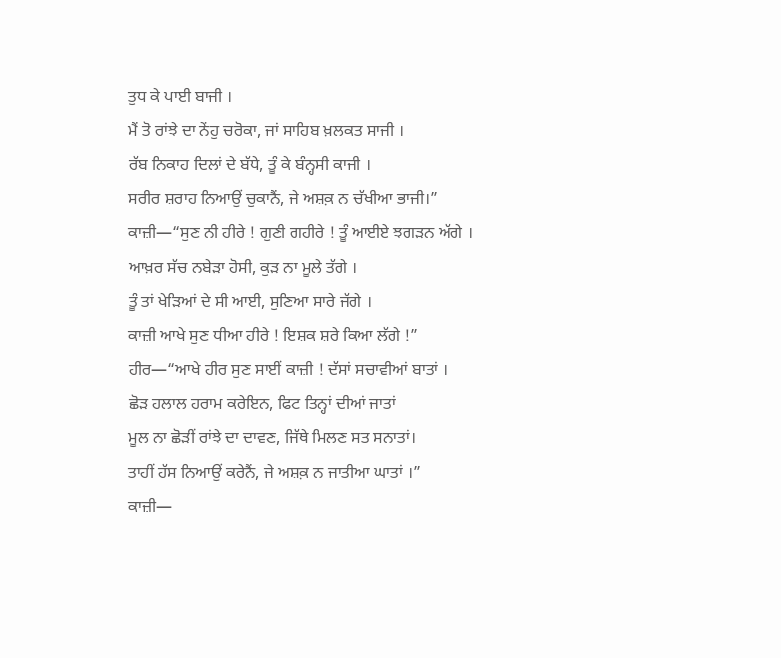ਤੁਧ ਕੇ ਪਾਈ ਬਾਜੀ ।
ਮੈਂ ਤੋ ਰਾਂਝੇ ਦਾ ਨੇਂਹੁ ਚਰੋਕਾ, ਜਾਂ ਸਾਹਿਬ ਖ਼ਲਕਤ ਸਾਜੀ ।
ਰੱਬ ਨਿਕਾਹ ਦਿਲਾਂ ਦੇ ਬੱਧੇ, ਤੂੰ ਕੇ ਬੰਨ੍ਹਸੀ ਕਾਜੀ ।
ਸਰੀਰ ਸ਼ਰਾਹ ਨਿਆਉਂ ਚੁਕਾਨੈਂ, ਜੇ ਅਸ਼ਕ਼ ਨ ਚੱਖੀਆ ਭਾਜੀ।”
ਕਾਜ਼ੀ—“ਸੁਣ ਨੀ ਹੀਰੇ ! ਗੁਣੀ ਗਹੀਰੇ ! ਤੂੰ ਆਈਏ ਝਗੜਨ ਅੱਗੇ ।
ਆਖ਼ਰ ਸੱਚ ਨਬੇੜਾ ਹੋਸੀ, ਕੁੜ ਨਾ ਮੂਲੇ ਤੱਗੇ ।
ਤੂੰ ਤਾਂ ਖੇੜਿਆਂ ਦੇ ਸੀ ਆਈ, ਸੁਣਿਆ ਸਾਰੇ ਜੱਗੇ ।
ਕਾਜ਼ੀ ਆਖੇ ਸੁਣ ਧੀਆ ਹੀਰੇ ! ਇਸ਼ਕ ਸ਼ਰੇ ਕਿਆ ਲੱਗੇ !”
ਹੀਰ—“ਆਖੇ ਹੀਰ ਸੁਣ ਸਾਈਂ ਕਾਜ਼ੀ ! ਦੱਸਾਂ ਸਚਾਵੀਆਂ ਬਾਤਾਂ ।
ਛੋੜ ਹਲਾਲ ਹਰਾਮ ਕਰੇਇਨ, ਫਿਟ ਤਿਨ੍ਹਾਂ ਦੀਆਂ ਜਾਤਾਂ
ਮੂਲ ਨਾ ਛੋੜੀਂ ਰਾਂਝੇ ਦਾ ਦਾਵਣ, ਜਿੱਥੇ ਮਿਲਣ ਸਤ ਸਨਾਤਾਂ।
ਤਾਹੀਂ ਹੱਸ ਨਿਆਉਂ ਕਰੇਨੈਂ, ਜੇ ਅਸ਼ਕ਼ ਨ ਜਾਤੀਆ ਘਾਤਾਂ ।”
ਕਾਜ਼ੀ—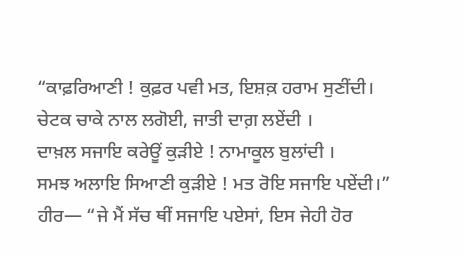“ਕਾਫ਼ਰਿਆਣੀ ! ਕੁਫ਼ਰ ਪਵੀ ਮਤ, ਇਸ਼ਕ਼ ਹਰਾਮ ਸੁਣੀਂਦੀ।
ਚੇਟਕ ਚਾਕੇ ਨਾਲ ਲਗੋਈ, ਜਾਤੀ ਦਾਗ਼ ਲਏਂਦੀ ।
ਦਾਖ਼ਲ ਸਜਾਇ ਕਰੇਊਂ ਕੁੜੀਏ ! ਨਾਮਾਕੂਲ ਬੁਲਾਂਦੀ ।
ਸਮਝ ਅਲਾਇ ਸਿਆਣੀ ਕੁੜੀਏ ! ਮਤ ਰੋਇ ਸਜਾਇ ਪਏਂਦੀ।”
ਹੀਰ— “ਜੇ ਮੈਂ ਸੱਚ ਥੀਂ ਸਜਾਇ ਪਏਸਾਂ, ਇਸ ਜੇਹੀ ਹੋਰ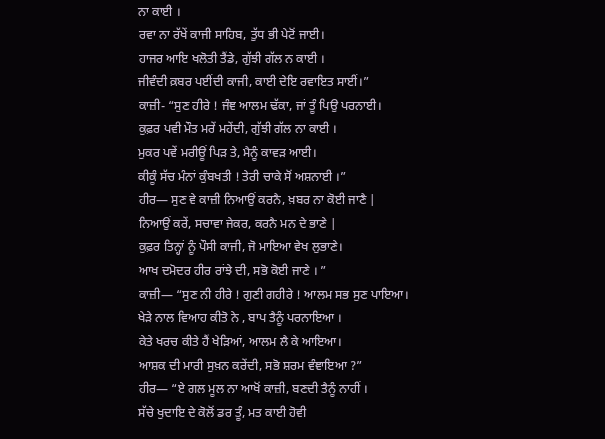ਨਾ ਕਾਈ ।
ਰਵਾ ਨਾ ਰੱਖੇਂ ਕਾਜੀ ਸਾਹਿਬ, ਤੁੱਧ ਭੀ ਪੇਟੋਂ ਜਾਈ।
ਹਾਜਰ ਆਇ ਖਲੋਤੀ ਤੈਂਡੇ, ਗੁੱਝੀ ਗੱਲ ਨ ਕਾਈ ।
ਜੀਵੰਦੀ ਕ਼ਬਰ ਪਈਂਦੀ ਕਾਜੀ, ਕਾਈ ਦੇਇ ਰਵਾਇਤ ਸਾਈਂ।”
ਕਾਜ਼ੀ- “ਸੁਣ ਹੀਰੇ ! ਜੰਞ ਆਲਮ ਢੱਕਾ, ਜਾਂ ਤੂੰ ਪਿਉ ਪਰਨਾਈ।
ਕੁਫ਼ਰ ਪਵੀ ਮੌਤ ਮਰੇਂ ਮਹੇਂਦੀ, ਗੁੱਝੀ ਗੱਲ ਨਾ ਕਾਈ ।
ਮੁਕਰ ਪਵੇਂ ਮਰੀਊਂ ਪਿੜ ਤੇ, ਮੈਨੂੰ ਕਾਵੜ ਆਈ।
ਕੀਕੂੰ ਸੱਚ ਮੰਨਾਂ ਕੁੰਬਖਤੀ ! ਤੇਰੀ ਚਾਕੇ ਸੋਂ ਅਸ਼ਨਾਈ ।”
ਹੀਰ— ਸੁਣ ਵੇ ਕਾਜ਼ੀ ਨਿਆਉਂ ਕਰਨੈ, ਖ਼ਬਰ ਨਾ ਕੋਈ ਜਾਣੈ |
ਨਿਆਉਂ ਕਰੇਂ, ਸਚਾਵਾ ਜੇਕਰ, ਕਰਨੈ ਮਨ ਦੇ ਭਾਣੇ |
ਕੁਫ਼ਰ ਤਿਨ੍ਹਾਂ ਨੂੰ ਪੌਸੀ ਕਾਜੀ, ਜੋ ਮਾਇਆ ਵੇਖ ਲੁਭਾਣੇ।
ਆਖ ਦਮੋਦਰ ਹੀਰ ਰਾਂਝੇ ਦੀ, ਸਭੋ ਕੋਈ ਜਾਣੇ । ”
ਕਾਜ਼ੀ— “ਸੁਣ ਨੀ ਹੀਰੇ ! ਗੁਣੀ ਗਹੀਰੇ ! ਆਲਮ ਸਭ ਸੁਣ ਪਾਇਆ।
ਖੇੜੇ ਨਾਲ ਵਿਆਹ ਕੀਤੋ ਨੇ , ਬਾਪ ਤੈਨੂੰ ਪਰਨਾਇਆ ।
ਕੇਤੇ ਖਰਚ ਕੀਤੇ ਹੈਂ ਖੇੜਿਆਂ, ਆਲਮ ਲੈ ਕੇ ਆਇਆ।
ਆਸ਼ਕ ਦੀ ਮਾਰੀ ਸੁਖ਼ਨ ਕਰੇਂਦੀ, ਸਭੋ ਸ਼ਰਮ ਵੰਞਾਇਆ ?”
ਹੀਰ— “ਏ ਗਲ ਮੂਲ ਨਾ ਆਖੋਂ ਕਾਜ਼ੀ, ਬਣਦੀ ਤੈਨੂੰ ਨਾਹੀਂ ।
ਸੱਚੇ ਖੁਦਾਇ ਦੇ ਕੋਲੋਂ ਡਰ ਤੂੰ, ਮਤ ਕਾਈ ਹੋਵੀ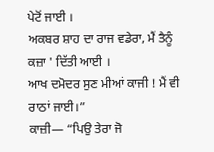ਪੇਟੋਂ ਜਾਈ ।
ਅਕਬਰ ਸ਼ਾਹ ਦਾ ਰਾਜ ਵਡੇਰਾ, ਮੈਂ ਤੈਨੂੰ ਕਜ਼ਾ ' ਦਿੱਤੀ ਆਈ ।
ਆਖ ਦਮੋਦਰ ਸੁਣ ਮੀਆਂ ਕਾਜੀ ! ਮੈਂ ਵੀ ਰਾਠਾਂ ਜਾਈ।”
ਕਾਜ਼ੀ— “ਪਿਉ ਤੇਰਾ ਜੋ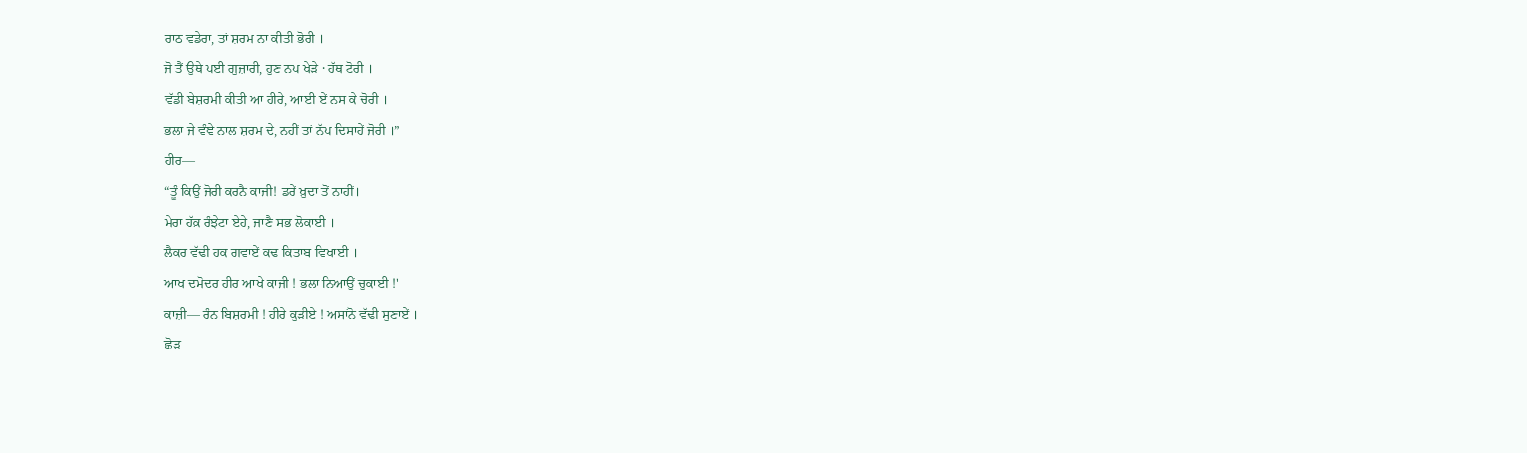ਰਾਠ ਵਡੇਰਾ, ਤਾਂ ਸ਼ਰਮ ਨਾ ਕੀਤੀ ਭੋਰੀ ।
ਜੋ ਤੈਂ ਉਥੇ ਪਈ ਗੁਜ਼ਾਰੀ, ਹੁਣ ਨਪ ਖੇੜੇ · ਹੱਥ ਟੋਰੀ ।
ਵੱਡੀ ਬੇਸ਼ਰਮੀ ਕੀਤੀ ਆ ਹੀਰੇ, ਆਈ ਏਂ ਨਸ ਕੇ ਚੋਰੀ ।
ਭਲਾ ਜੇ ਵੰਞੇ ਨਾਲ ਸ਼ਰਮ ਦੇ, ਨਹੀਂ ਤਾਂ ਨੱਪ ਦਿਸਾਹੇਂ ਜੋਰੀ ।”
ਹੀਰ—
“ਤੂੰ ਕਿਉਂ ਜੋਰੀ ਕਰਨੈ ਕਾਜੀ! ਡਰੇਂ ਖ਼ੁਦਾ ਤੋਂ ਨਾਹੀਂ।
ਮੇਰਾ ਹੱਕ਼ ਰੰਝੇਟਾ ਏਹੇ, ਜਾਣੈ ਸਭ ਲੋਕਾਈ ।
ਲੈਕਰ ਵੱਢੀ ਹਕ ਗਵਾਏਂ ਕਢ ਕਿਤਾਬ ਵਿਖਾਈ ।
ਆਖ ਦਮੋਦਰ ਹੀਰ ਆਖੇ ਕਾਜੀ ! ਭਲਾ ਨਿਆਉਂ ਚੁਕਾਈ !'
ਕਾਜ਼ੀ— ਰੰਨ ਬਿਸ਼ਰਮੀ ! ਹੀਰੇ ਕੁੜੀਏ ! ਅਸਾਂਨੋ ਵੱਢੀ ਸੁਣਾਏਂ ।
ਛੋੜ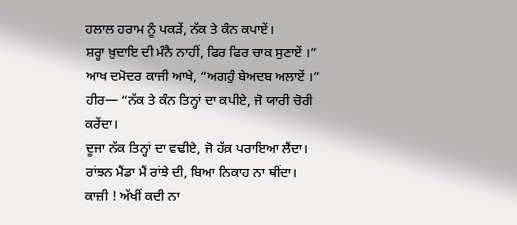ਹਲਾਲ ਹਰਾਮ ਨੂੰ ਪਕੜੇਂ, ਨੱਕ ਤੇ ਕੰਨ ਕਪਾਏਂ।
ਸ਼ਰ੍ਹਾ ਖ਼ੁਦਾਇ ਦੀ ਮੰਨੈ ਨਾਹੀਂ, ਫਿਰ ਫਿਰ ਚਾਕ ਸੁਣਾਏਂ ।”
ਆਖ ਦਮੋਦਰ ਕਾਜੀ ਆਖੇ, “ਅਗਹੁੰ ਬੇਅਦਬ ਅਲਾਏਂ ।”
ਹੀਰ— “ਨੱਕ ਤੇ ਕੰਨ ਤਿਨ੍ਹਾਂ ਦਾ ਕਪੀਏ, ਜੋ ਯਾਰੀ ਚੋਰੀ ਕਰੇਂਦਾ।
ਦੂਜਾ ਨੱਕ ਤਿਨ੍ਹਾਂ ਦਾ ਵਢੀਏ, ਜੋ ਹੱਕ਼ ਪਰਾਇਆ ਲੈਂਦਾ।
ਰਾਂਝਨ ਮੈਂਡਾ ਮੈਂ ਰਾਂਝੇ ਦੀ, ਬਿਆ ਨਿਕਾਹ ਨਾ ਥੀਂਦਾ।
ਕਾਜ਼ੀ ! ਅੱਖੀਂ ਕਦੀ ਨਾ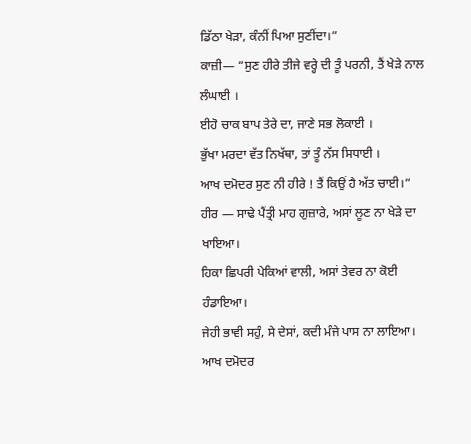ਡਿੱਠਾ ਖੇੜਾ, ਕੰਨੀਂ ਪਿਆ ਸੁਣੀਂਦਾ।”
ਕਾਜ਼ੀ— “ਸੁਣ ਹੀਰੇ ਤੀਜੇ ਵਰ੍ਹੇ ਦੀ ਤੂੰ ਪਰਨੀ, ਤੈਂ ਖੇੜੇ ਨਾਲ ਲੰਘਾਈ ।
ਈਹੋ ਚਾਕ ਬਾਪ ਤੇਰੇ ਦਾ, ਜਾਣੇ ਸਭ ਲੋਕਾਈ ।
ਭੁੱਖਾ ਮਰਦਾ ਵੱਤ ਨਿਖੱਥਾ, ਤਾਂ ਤੂੰ ਨੱਸ ਸਿਧਾਈ ।
ਆਖ ਦਮੋਦਰ ਸੁਣ ਨੀ ਹੀਰੇ ! ਤੈਂ ਕਿਉਂ ਹੈ ਅੱਤ ਚਾਈ।”
ਹੀਰ — ਸਾਢੇ ਪੈਂਤ੍ਰੀ ਮਾਹ ਗੁਜ਼ਾਰੇ, ਅਸਾਂ ਲੂਣ ਨਾ ਖੇੜੇ ਦਾ ਖਾਇਆ।
ਹਿਕਾ ਛਿਪਰੀ ਪੇਕਿਆਂ ਵਾਲੀ, ਅਸਾਂ ਤੇਵਰ ਨਾ ਕੋਈ ਹੰਡਾਇਆ।
ਜੇਹੀ ਭਾਵੀ ਸਹੁੰ, ਸੇ ਦੇਸਾਂ, ਕਦੀ ਮੰਜੇ ਪਾਸ ਨਾ ਲਾਇਆ।
ਆਖ ਦਮੋਦਰ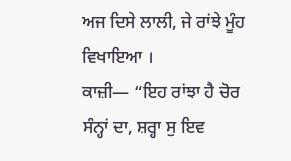ਅਜ ਦਿਸੇ ਲਾਲੀ, ਜੇ ਰਾਂਝੇ ਮੂੰਹ ਵਿਖਾਇਆ ।
ਕਾਜ਼ੀ— “ਇਹ ਰਾਂਝਾ ਹੈ ਚੋਰ ਸੰਨ੍ਹਾਂ ਦਾ, ਸ਼ਰ੍ਹਾ ਸੁ ਇਵ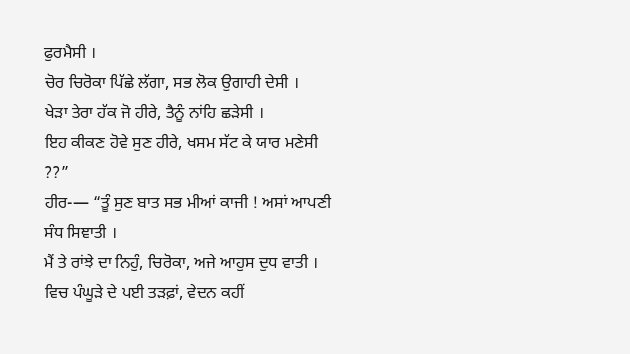ਫੁਰਮੈਸੀ ।
ਚੋਰ ਚਿਰੋਕਾ ਪਿੱਛੇ ਲੱਗਾ, ਸਭ ਲੋਕ ਉਗਾਹੀ ਦੇਸੀ ।
ਖੇੜਾ ਤੇਰਾ ਹੱਕ ਜੋ ਹੀਰੇ, ਤੈਨੂੰ ਨਾਂਹਿ ਛੜੇਸੀ ।
ਇਹ ਕੀਕਣ ਹੋਵੇ ਸੁਣ ਹੀਰੇ, ਖਸਮ ਸੱਟ ਕੇ ਯਾਰ ਮਣੇਸੀ ??”
ਹੀਰ-— “ਤੂੰ ਸੁਣ ਬਾਤ ਸਭ ਮੀਆਂ ਕਾਜੀ ! ਅਸਾਂ ਆਪਣੀ ਸੰਧ ਸਿਞਾਤੀ ।
ਮੈਂ ਤੇ ਰਾਂਝੇ ਦਾ ਨਿਹੁੰ, ਚਿਰੋਕਾ, ਅਜੇ ਆਹੁਸ ਦੁਧ ਵਾਤੀ ।
ਵਿਚ ਪੰਘੂੜੇ ਦੇ ਪਈ ਤੜਫ਼ਾਂ, ਵੇਦਨ ਕਹੀਂ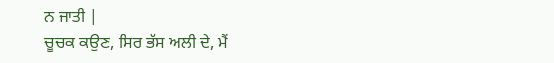ਨ ਜਾਤੀ |
ਚੂਚਕ ਕਉਣ, ਸਿਰ ਭੱਸ ਅਲੀ ਦੇ, ਮੈਂ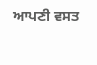ਆਪਣੀ ਵਸਤ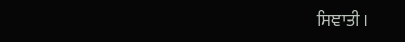ਸਿਞਾਤੀ ।